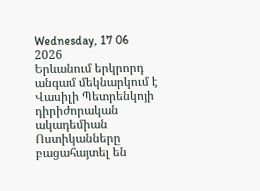Wednesday, 17 06 2026
Երևանում երկրորդ անգամ մեկնարկում է Վասիլի Պետրենկոյի դիրիժորական ակադեմիան
Ոստիկանները բացահայտել են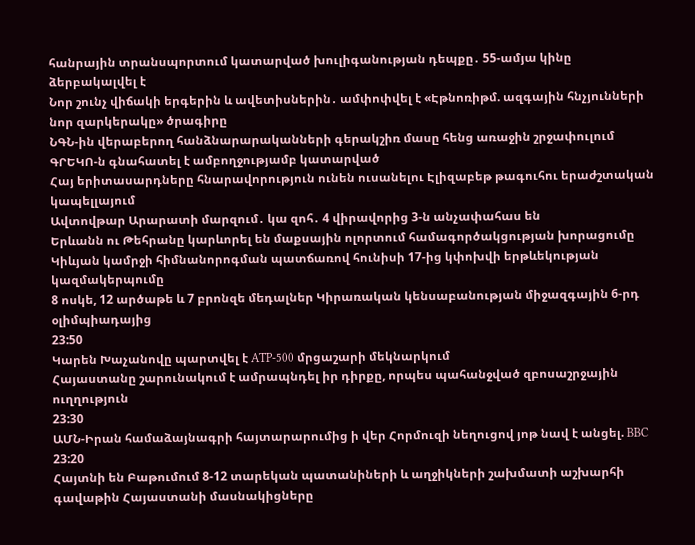հանրային տրանսպորտում կատարված խուլիգանության դեպքը․ 55-ամյա կինը ձերբակալվել է
Նոր շունչ վիճակի երգերին և ավետիսներին․ ամփոփվել է «Էթնոռիթմ. ազգային հնչյունների նոր զարկերակը» ծրագիրը
ՆԳՆ-ին վերաբերող հանձնարարականների գերակշիռ մասը հենց առաջին շրջափուլում ԳՐԵԿՈ-ն գնահատել է ամբողջությամբ կատարված
Հայ երիտասարդները հնարավորություն ունեն ուսանելու Էլիզաբեթ թագուհու երաժշտական կապելլայում
Ավտովթար Արարատի մարզում․ կա զոհ․ 4 վիրավորից 3-ն անչափահաս են
Երևանն ու Թեհրանը կարևորել են մաքսային ոլորտում համագործակցության խորացումը
Կիևյան կամրջի հիմնանորոգման պատճառով հունիսի 17-ից կփոխվի երթևեկության կազմակերպումը
8 ոսկե, 12 արծաթե և 7 բրոնզե մեդալներ Կիրառական կենսաբանության միջազգային 6-րդ օլիմպիադայից
23:50
Կարեն Խաչանովը պարտվել է ATP-500 մրցաշարի մեկնարկում
Հայաստանը շարունակում է ամրապնդել իր դիրքը, որպես պահանջված զբոսաշրջային ուղղություն
23:30
ԱՄՆ-Իրան համաձայնագրի հայտարարումից ի վեր Հորմուզի նեղուցով յոթ նավ է անցել. BBC
23:20
Հայտնի են Բաթումում 8-12 տարեկան պատանիների և աղջիկների շախմատի աշխարհի գավաթին Հայաստանի մասնակիցները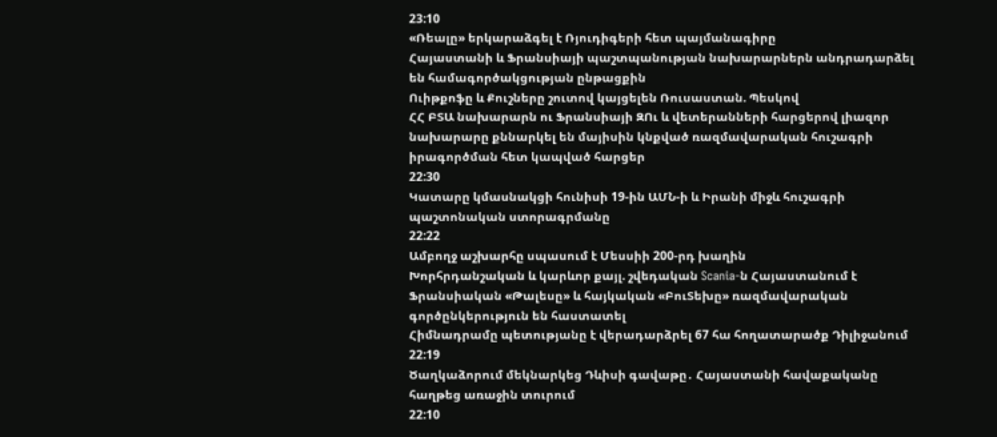23:10
«Ռեալը» երկարաձգել է Ռյուդիգերի հետ պայմանագիրը
Հայաստանի և Ֆրանսիայի պաշտպանության նախարարներն անդրադարձել են համագործակցության ընթացքին
Ուիթքոֆը և Քուշները շուտով կայցելեն Ռուսաստան. Պեսկով
ՀՀ ԲՏԱ նախարարն ու Ֆրանսիայի ԶՈւ և վետերանների հարցերով լիազոր նախարարը քննարկել են մայիսին կնքված ռազմավարական հուշագրի իրագործման հետ կապված հարցեր
22:30
Կատարը կմասնակցի հունիսի 19-ին ԱՄՆ-ի և Իրանի միջև հուշագրի պաշտոնական ստորագրմանը
22:22
Ամբողջ աշխարհը սպասում է Մեսսիի 200-րդ խաղին
Խորհրդանշական և կարևոր քայլ. շվեդական Scania-ն Հայաստանում է
Ֆրանսիական «Թալեսը» և հայկական «ԲուՏեխը» ռազմավարական գործընկերություն են հաստատել
Հիմնադրամը պետությանը է վերադարձրել 67 հա հողատարածք Դիլիջանում
22:19
Ծաղկաձորում մեկնարկեց Դևիսի գավաթը․ Հայաստանի հավաքականը հաղթեց առաջին տուրում
22:10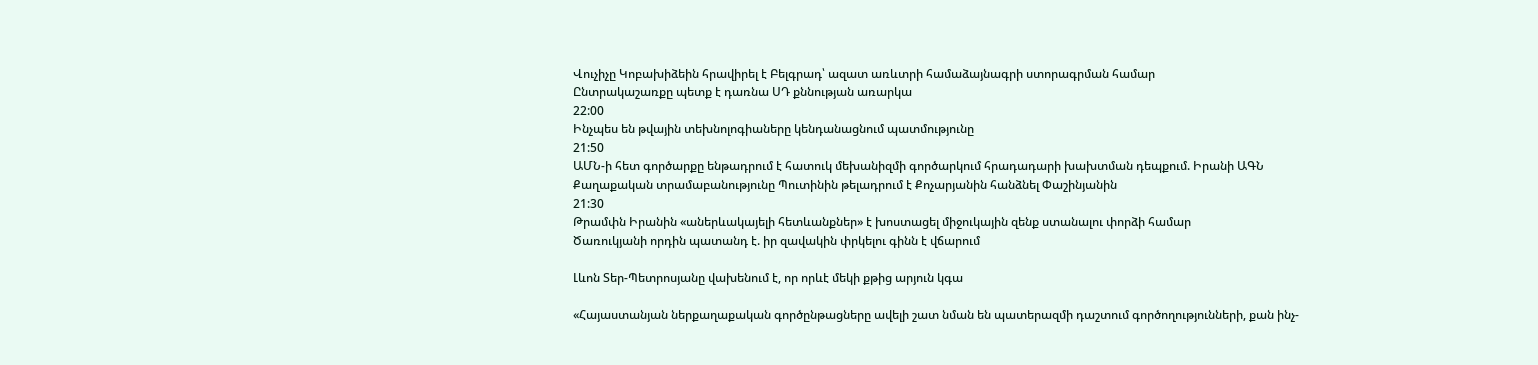Վուչիչը Կոբախիձեին հրավիրել է Բելգրադ՝ ազատ առևտրի համաձայնագրի ստորագրման համար
Ընտրակաշառքը պետք է դառնա ՍԴ քննության առարկա
22:00
Ինչպես են թվային տեխնոլոգիաները կենդանացնում պատմությունը
21:50
ԱՄՆ-ի հետ գործարքը ենթադրում է հատուկ մեխանիզմի գործարկում հրադադարի խախտման դեպքում. Իրանի ԱԳՆ
Քաղաքական տրամաբանությունը Պուտինին թելադրում է Քոչարյանին հանձնել Փաշինյանին
21:30
Թրամփն Իրանին «աներևակայելի հետևանքներ» է խոստացել միջուկային զենք ստանալու փորձի համար
Ծառուկյանի որդին պատանդ է. իր զավակին փրկելու գինն է վճարում

Լևոն Տեր-Պետրոսյանը վախենում է, որ որևէ մեկի քթից արյուն կգա

«Հայաստանյան ներքաղաքական գործընթացները ավելի շատ նման են պատերազմի դաշտում գործողությունների, քան ինչ-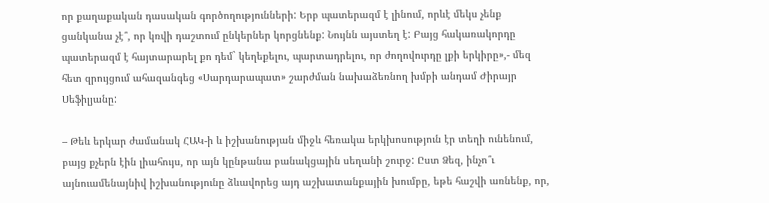որ քաղաքական դասական գործողությունների: Երբ պատերազմ է լինում, որևէ մեկս չենք ցանկանա չէ՞, որ կռվի դաշտում ընկերներ կորցնենք: Նույնն այստեղ է: Բայց հակառակորդը պատերազմ է հայտարարել քո դեմ` կեղեքելու, պարտադրելու, որ ժողովուրդը լքի երկիրը»,- մեզ հետ զրույցում ահազանգեց «Սարդարապատ» շարժման նախաձեռնող խմբի անդամ Ժիրայր Սեֆիլյանը:

– Թեև երկար ժամանակ ՀԱԿ-ի և իշխանության միջև հեռակա երկխոսություն էր տեղի ունենում, բայց քչերն էին լիահույս, որ այն կընթանա բանակցային սեղանի շուրջ: Ըստ Ձեզ, ինչո՞ւ այնուամենայնիվ իշխանությունը ձևավորեց այդ աշխատանքային խումբը, եթե հաշվի առնենք, որ,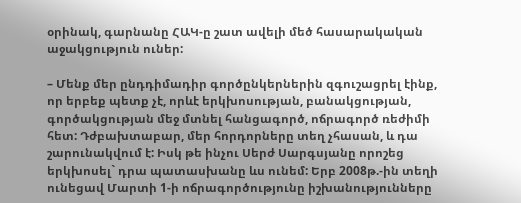օրինակ, գարնանը ՀԱԿ-ը շատ ավելի մեծ հասարակական աջակցություն ուներ:

– Մենք մեր ընդդիմադիր գործընկերներին զգուշացրել էինք, որ երբեք պետք չէ, որևէ երկխոսության, բանակցության, գործակցության մեջ մտնել հանցագործ, ոճրագործ ռեժիմի հետ: Դժբախտաբար, մեր հորդորները տեղ չհասան, և դա շարունակվում է: Իսկ թե ինչու Սերժ Սարգսյանը որոշեց երկխոսել` դրա պատասխանը ևս ունեմ: Երբ 2008թ.-ին տեղի ունեցավ Մարտի 1-ի ոճրագործությունը իշխանությունները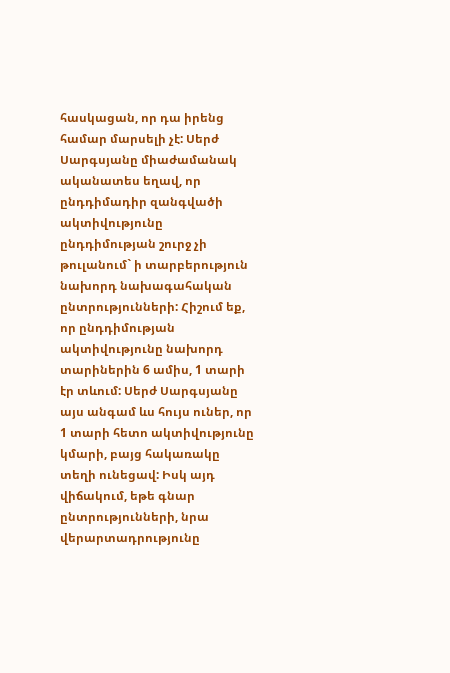հասկացան, որ դա իրենց համար մարսելի չէ: Սերժ Սարգսյանը միաժամանակ ականատես եղավ, որ ընդդիմադիր զանգվածի ակտիվությունը ընդդիմության շուրջ չի թուլանում` ի տարբերություն նախորդ նախագահական ընտրությունների: Հիշում եք, որ ընդդիմության ակտիվությունը նախորդ տարիներին 6 ամիս, 1 տարի էր տևում: Սերժ Սարգսյանը այս անգամ ևս հույս ուներ, որ 1 տարի հետո ակտիվությունը կմարի, բայց հակառակը տեղի ունեցավ: Իսկ այդ վիճակում, եթե գնար ընտրությունների, նրա վերարտադրությունը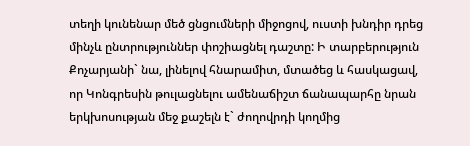տեղի կունենար մեծ ցնցումների միջոցով, ուստի խնդիր դրեց մինչև ընտրություններ փոշիացնել դաշտը: Ի տարբերություն Քոչարյանի` նա, լինելով հնարամիտ, մտածեց և հասկացավ, որ Կոնգրեսին թուլացնելու ամենաճիշտ ճանապարհը նրան երկխոսության մեջ քաշելն է` ժողովրդի կողմից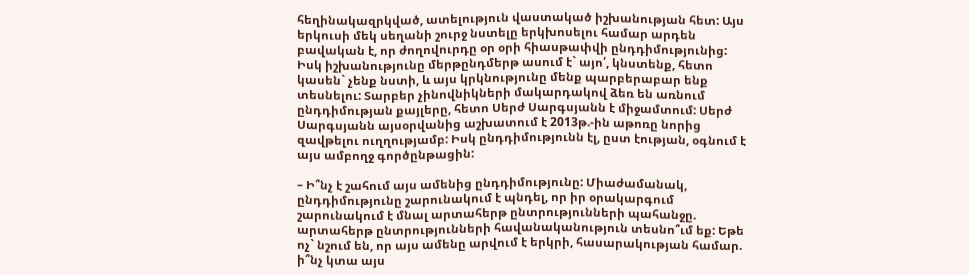հեղինակազրկված, ատելություն վաստակած իշխանության հետ: Այս երկուսի մեկ սեղանի շուրջ նստելը երկխոսելու համար արդեն բավական է, որ ժողովուրդը օր օրի հիասթափվի ընդդիմությունից: Իսկ իշխանությունը մերթընդմերթ ասում է` այո՛, կնստենք, հետո կասեն` չենք նստի, և այս կրկնությունը մենք պարբերաբար ենք տեսնելու: Տարբեր չինովնիկների մակարդակով ձեռ են առնում ընդդիմության քայլերը, հետո Սերժ Սարգսյանն է միջամտում: Սերժ Սարգսյանն այսօրվանից աշխատում է 2013թ.-ին աթոռը նորից զավթելու ուղղությամբ: Իսկ ընդդիմությունն էլ, ըստ էության, օգնում է այս ամբողջ գործընթացին:

– Ի՞նչ է շահում այս ամենից ընդդիմությունը: Միաժամանակ, ընդդիմությունը շարունակում է պնդել, որ իր օրակարգում շարունակում է մնալ արտահերթ ընտրությունների պահանջը. արտահերթ ընտրությունների հավանականություն տեսնո՞ւմ եք: Եթե ոչ` նշում են, որ այս ամենը արվում է երկրի, հասարակության համար. ի՞նչ կտա այս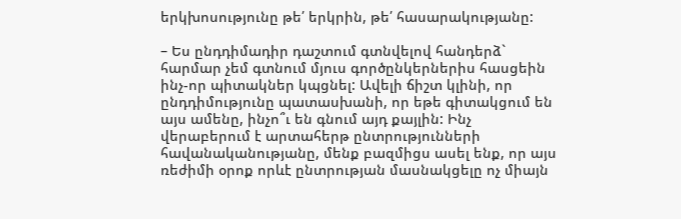երկխոսությունը թե՛ երկրին, թե՛ հասարակությանը:

– Ես ընդդիմադիր դաշտում գտնվելով հանդերձ` հարմար չեմ գտնում մյուս գործընկերներիս հասցեին ինչ-որ պիտակներ կպցնել: Ավելի ճիշտ կլինի, որ ընդդիմությունը պատասխանի, որ եթե գիտակցում են այս ամենը, ինչո՞ւ են գնում այդ քայլին: Ինչ վերաբերում է արտահերթ ընտրությունների հավանականությանը, մենք բազմիցս ասել ենք, որ այս ռեժիմի օրոք որևէ ընտրության մասնակցելը ոչ միայն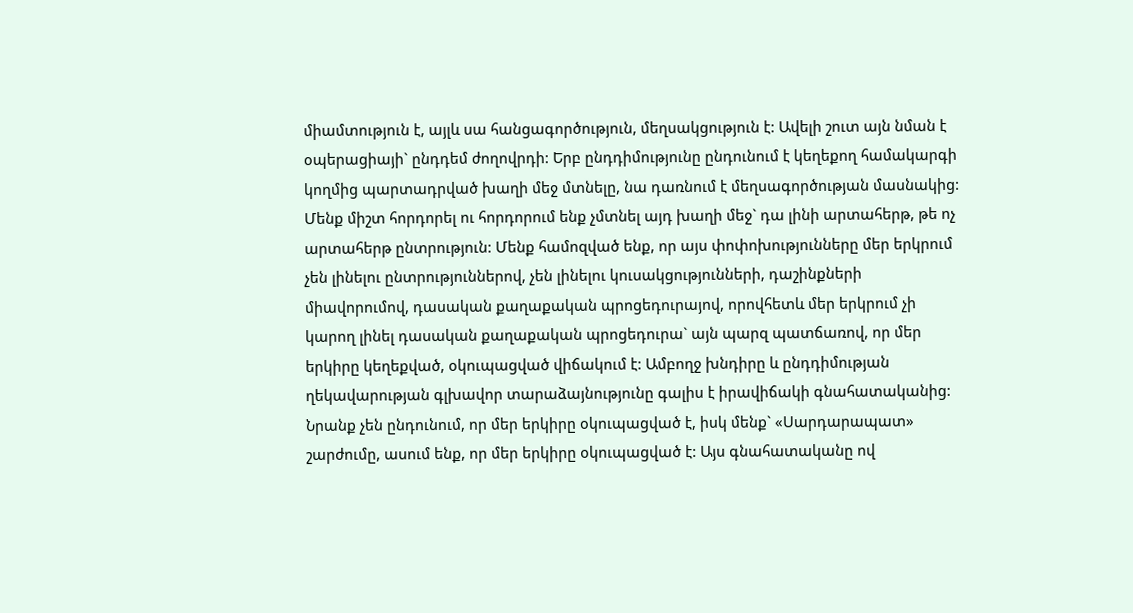միամտություն է, այլև սա հանցագործություն, մեղսակցություն է: Ավելի շուտ այն նման է օպերացիայի` ընդդեմ ժողովրդի: Երբ ընդդիմությունը ընդունում է կեղեքող համակարգի կողմից պարտադրված խաղի մեջ մտնելը, նա դառնում է մեղսագործության մասնակից: Մենք միշտ հորդորել ու հորդորում ենք չմտնել այդ խաղի մեջ` դա լինի արտահերթ, թե ոչ արտահերթ ընտրություն: Մենք համոզված ենք, որ այս փոփոխությունները մեր երկրում չեն լինելու ընտրություններով, չեն լինելու կուսակցությունների, դաշինքների միավորումով, դասական քաղաքական պրոցեդուրայով, որովհետև մեր երկրում չի կարող լինել դասական քաղաքական պրոցեդուրա` այն պարզ պատճառով, որ մեր երկիրը կեղեքված, օկուպացված վիճակում է: Ամբողջ խնդիրը և ընդդիմության ղեկավարության գլխավոր տարաձայնությունը գալիս է իրավիճակի գնահատականից: Նրանք չեն ընդունում, որ մեր երկիրը օկուպացված է, իսկ մենք` «Սարդարապատ» շարժումը, ասում ենք, որ մեր երկիրը օկուպացված է: Այս գնահատականը ով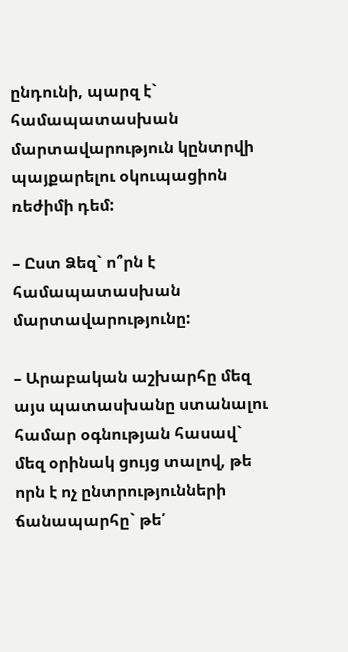ընդունի, պարզ է` համապատասխան մարտավարություն կընտրվի պայքարելու օկուպացիոն ռեժիմի դեմ:

– Ըստ Ձեզ` ո՞րն է համապատասխան մարտավարությունը:

– Արաբական աշխարհը մեզ այս պատասխանը ստանալու համար օգնության հասավ` մեզ օրինակ ցույց տալով, թե որն է ոչ ընտրությունների ճանապարհը` թե՛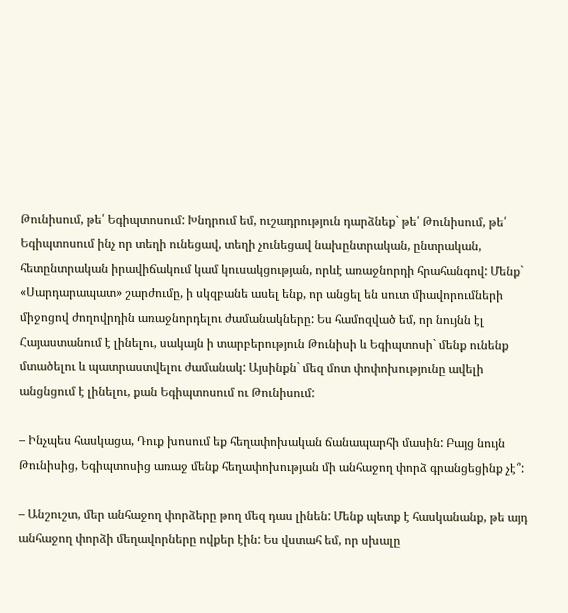Թունիսում, թե՛ Եգիպտոսում: Խնդրում եմ, ուշադրություն դարձնեք` թե՛ Թունիսում, թե՛ Եգիպտոսում ինչ որ տեղի ունեցավ, տեղի չունեցավ նախընտրական, ընտրական, հետընտրական իրավիճակում կամ կուսակցության, որևէ առաջնորդի հրահանգով: Մենք` «Սարդարապատ» շարժումը, ի սկզբանե ասել ենք, որ անցել են սուտ միավորումների միջոցով ժողովրդին առաջնորդելու ժամանակները: Ես համոզված եմ, որ նույնն էլ Հայաստանում է լինելու, սակայն ի տարբերություն Թունիսի և Եգիպտոսի` մենք ունենք մտածելու և պատրաստվելու ժամանակ: Այսինքն` մեզ մոտ փոփոխությունը ավելի անցնցում է լինելու, քան Եգիպտոսում ու Թունիսում:

– Ինչպես հասկացա, Դուք խոսում եք հեղափոխական ճանապարհի մասին: Բայց նույն Թունիսից, Եգիպտոսից առաջ մենք հեղափոխության մի անհաջող փորձ գրանցեցինք չէ՞:

– Անշուշտ, մեր անհաջող փորձերը թող մեզ դաս լինեն: Մենք պետք է հասկանանք, թե այդ անհաջող փորձի մեղավորները ովքեր էին: Ես վստահ եմ, որ սխալը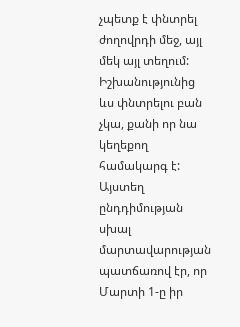չպետք է փնտրել ժողովրդի մեջ, այլ մեկ այլ տեղում: Իշխանությունից ևս փնտրելու բան չկա, քանի որ նա կեղեքող համակարգ է: Այստեղ ընդդիմության սխալ մարտավարության պատճառով էր, որ Մարտի 1-ը իր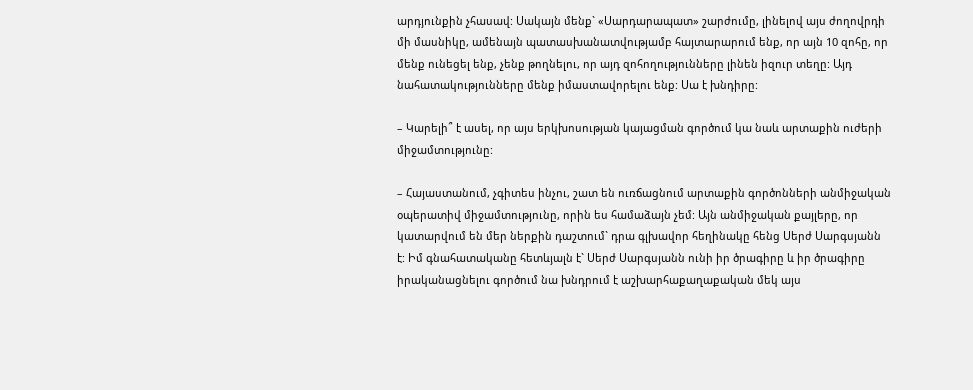արդյունքին չհասավ: Սակայն մենք` «Սարդարապատ» շարժումը, լինելով այս ժողովրդի մի մասնիկը, ամենայն պատասխանատվությամբ հայտարարում ենք, որ այն 10 զոհը, որ մենք ունեցել ենք, չենք թողնելու, որ այդ զոհողությունները լինեն իզուր տեղը: Այդ նահատակությունները մենք իմաստավորելու ենք: Սա է խնդիրը:

– Կարելի՞ է ասել, որ այս երկխոսության կայացման գործում կա նաև արտաքին ուժերի միջամտությունը:

– Հայաստանում, չգիտես ինչու, շատ են ուռճացնում արտաքին գործոնների անմիջական օպերատիվ միջամտությունը, որին ես համաձայն չեմ: Այն անմիջական քայլերը, որ կատարվում են մեր ներքին դաշտում` դրա գլխավոր հեղինակը հենց Սերժ Սարգսյանն է: Իմ գնահատականը հետևյալն է` Սերժ Սարգսյանն ունի իր ծրագիրը և իր ծրագիրը իրականացնելու գործում նա խնդրում է աշխարհաքաղաքական մեկ այս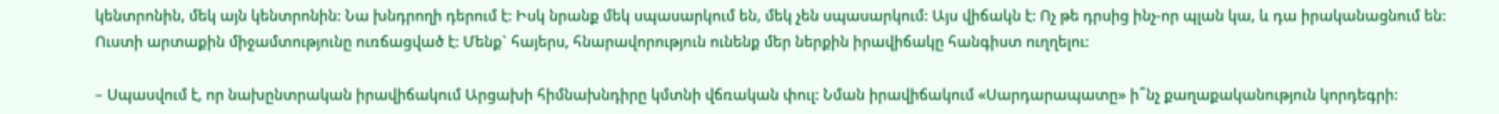կենտրոնին, մեկ այն կենտրոնին: Նա խնդրողի դերում է: Իսկ նրանք մեկ սպասարկում են, մեկ չեն սպասարկում: Այս վիճակն է: Ոչ թե դրսից ինչ-որ պլան կա, և դա իրականացնում են: Ուստի արտաքին միջամտությունը ուռճացված է: Մենք` հայերս, հնարավորություն ունենք մեր ներքին իրավիճակը հանգիստ ուղղելու:

– Սպասվում է, որ նախընտրական իրավիճակում Արցախի հիմնախնդիրը կմտնի վճռական փուլ: Նման իրավիճակում «Սարդարապատը» ի՞նչ քաղաքականություն կորդեգրի: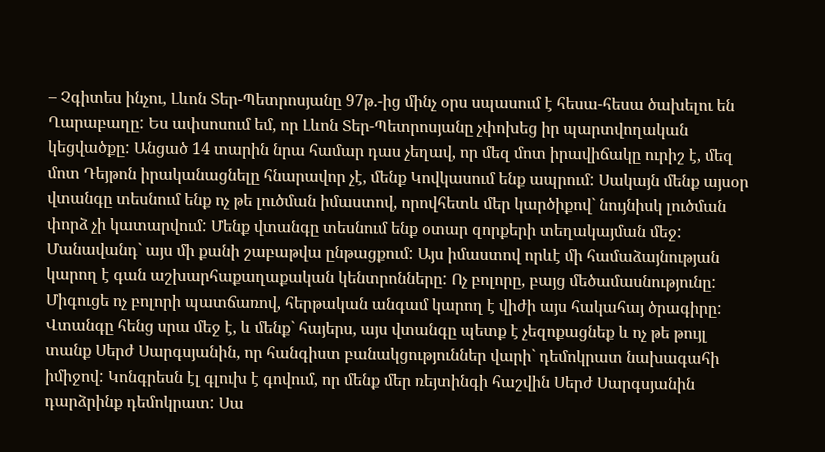– Չգիտես ինչու, Լևոն Տեր-Պետրոսյանը 97թ.-ից մինչ օրս սպասում է հեսա-հեսա ծախելու են Ղարաբաղը: Ես ափսոսում եմ, որ Լևոն Տեր-Պետրոսյանը չփոխեց իր պարտվողական կեցվածքը: Անցած 14 տարին նրա համար դաս չեղավ, որ մեզ մոտ իրավիճակը ուրիշ է, մեզ մոտ Դեյթոն իրականացնելը հնարավոր չէ, մենք Կովկասում ենք ապրում: Սակայն մենք այսօր վտանգը տեսնում ենք ոչ թե լուծման իմաստով, որովհետև մեր կարծիքով` նույնիսկ լուծման փորձ չի կատարվում: Մենք վտանգը տեսնում ենք օտար զորքերի տեղակայման մեջ: Մանավանդ` այս մի քանի շաբաթվա ընթացքում: Այս իմաստով որևէ մի համաձայնության կարող է գան աշխարհաքաղաքական կենտրոնները: Ոչ բոլորը, բայց մեծամասնությունը: Միգուցե ոչ բոլորի պատճառով, հերթական անգամ կարող է վիժի այս հակահայ ծրագիրը: Վտանգը հենց սրա մեջ է, և մենք` հայերս, այս վտանգը պետք է չեզոքացնեք և ոչ թե թույլ տանք Սերժ Սարգսյանին, որ հանգիստ բանակցություններ վարի` դեմոկրատ նախագահի իմիջով: Կոնգրեսն էլ գլուխ է գովում, որ մենք մեր ռեյտինգի հաշվին Սերժ Սարգսյանին դարձրինք դեմոկրատ: Սա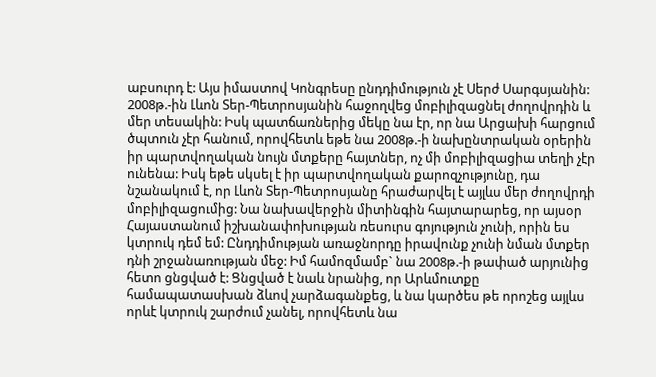աբսուրդ է: Այս իմաստով Կոնգրեսը ընդդիմություն չէ Սերժ Սարգսյանին: 2008թ.-ին Լևոն Տեր-Պետրոսյանին հաջողվեց մոբիլիզացնել ժողովրդին և մեր տեսակին: Իսկ պատճառներից մեկը նա էր, որ նա Արցախի հարցում ծպտուն չէր հանում, որովհետև եթե նա 2008թ.-ի նախընտրական օրերին իր պարտվողական նույն մտքերը հայտներ, ոչ մի մոբիլիզացիա տեղի չէր ունենա: Իսկ եթե սկսել է իր պարտվողական քարոզչությունը, դա նշանակում է, որ Լևոն Տեր-Պետրոսյանը հրաժարվել է այլևս մեր ժողովրդի մոբիլիզացումից: Նա նախավերջին միտինգին հայտարարեց, որ այսօր Հայաստանում իշխանափոխության ռեսուրս գոյություն չունի, որին ես կտրուկ դեմ եմ: Ընդդիմության առաջնորդը իրավունք չունի նման մտքեր դնի շրջանառության մեջ: Իմ համոզմամբ` նա 2008թ.-ի թափած արյունից հետո ցնցված է: Ցնցված է նաև նրանից, որ Արևմուտքը համապատասխան ձևով չարձագանքեց, և նա կարծես թե որոշեց այլևս որևէ կտրուկ շարժում չանել, որովհետև նա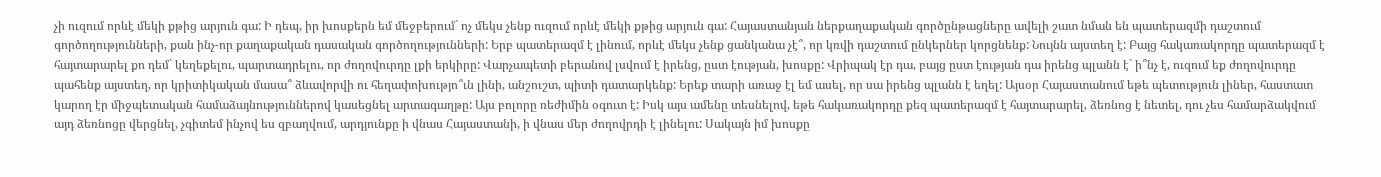չի ուզում որևէ մեկի քթից արյուն գա: Ի դեպ, իր խոսքերն եմ մեջբերում` ոչ մեկս չենք ուզում որևէ մեկի քթից արյուն գա: Հայաստանյան ներքաղաքական գործընթացները ավելի շատ նման են պատերազմի դաշտում գործողությունների, քան ինչ-որ քաղաքական դասական գործողությունների: Երբ պատերազմ է լինում, որևէ մեկս չենք ցանկանա չէ՞, որ կռվի դաշտում ընկերներ կորցնենք: Նույնն այստեղ է: Բայց հակառակորդը պատերազմ է հայտարարել քո դեմ` կեղեքելու, պարտադրելու, որ ժողովուրդը լքի երկիրը: Վարչապետի բերանով լսվում է իրենց, ըստ էության, խոսքը: Վրիպակ էր դա, բայց ըստ էության դա իրենց պլանն է` ի՞նչ է, ուզում եք ժողովուրդը պահենք այստեղ, որ կրիտիկական մասա՞ ձևավորվի ու հեղափոխությո՞ւն լինի, անշուշտ, պիտի դատարկենք: Երեք տարի առաջ էլ եմ ասել, որ սա իրենց պլանն է եղել: Այսօր Հայաստանում եթե պետություն լիներ, հաստատ կարող էր միջպետական համաձայնություններով կասեցնել արտագաղթը: Այս բոլորը ռեժիմին օգուտ է: Իսկ այս ամենը տեսնելով, եթե հակառակորդը քեզ պատերազմ է հայտարարել, ձեռնոց է նետել, դու չես համարձակվում այդ ձեռնոցը վերցնել, չգիտեմ ինչով ես զբաղվում, արդյունքը ի վնաս Հայաստանի, ի վնաս մեր ժողովրդի է լինելու: Սակայն իմ խոսքը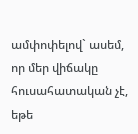ամփոփելով` ասեմ, որ մեր վիճակը հուսահատական չէ, եթե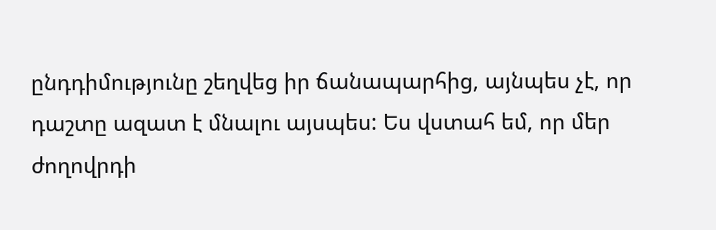ընդդիմությունը շեղվեց իր ճանապարհից, այնպես չէ, որ դաշտը ազատ է մնալու այսպես: Ես վստահ եմ, որ մեր ժողովրդի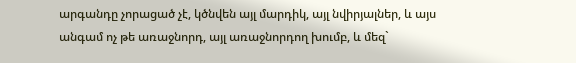արգանդը չորացած չէ, կծնվեն այլ մարդիկ, այլ նվիրյալներ, և այս անգամ ոչ թե առաջնորդ, այլ առաջնորդող խումբ, և մեզ`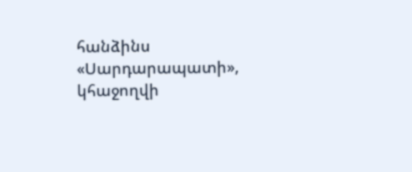հանձինս «Սարդարապատի», կհաջողվի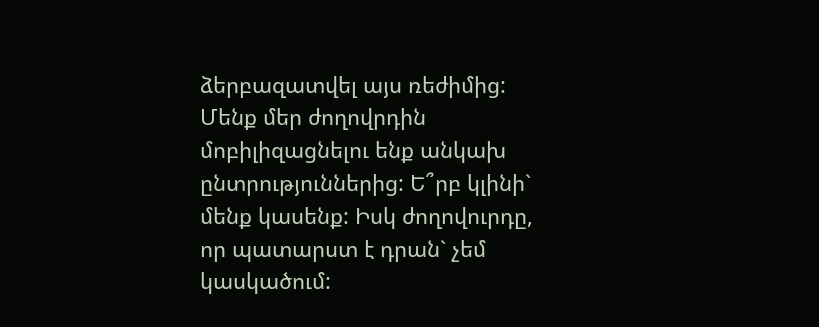ձերբազատվել այս ռեժիմից: Մենք մեր ժողովրդին մոբիլիզացնելու ենք անկախ ընտրություններից: Ե՞րբ կլինի` մենք կասենք: Իսկ ժողովուրդը, որ պատարստ է դրան` չեմ կասկածում: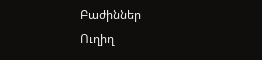Բաժիններ
Ուղիղ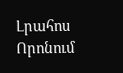Լրահոս
Որոնում